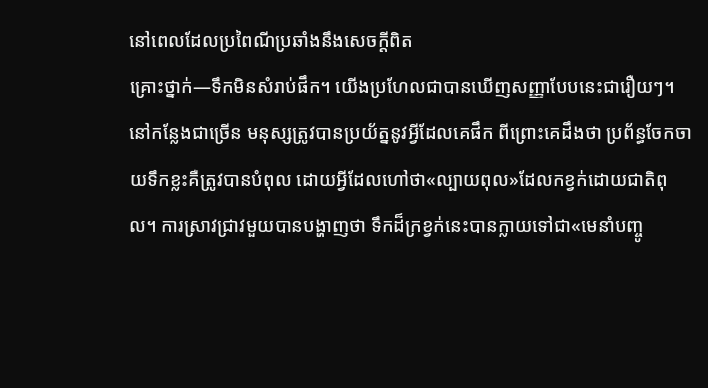នៅពេលដែលប្រពៃណីប្រឆាំងនឹងសេចក្ដីពិត
គ្រោះថ្នាក់—ទឹកមិនសំរាប់ផឹក។ យើងប្រហែលជាបានឃើញសញ្ញាបែបនេះជារឿយៗ។ នៅកន្លែងជាច្រើន មនុស្សត្រូវបានប្រយ័ត្ននូវអ្វីដែលគេផឹក ពីព្រោះគេដឹងថា ប្រព័ន្ធចែកចាយទឹកខ្លះគឺត្រូវបានបំពុល ដោយអ្វីដែលហៅថា«ល្បាយពុល»ដែលកខ្វក់ដោយជាតិពុល។ ការស្រាវជ្រាវមួយបានបង្ហាញថា ទឹកដ៏ក្រខ្វក់នេះបានក្លាយទៅជា«មេនាំបញ្ចូ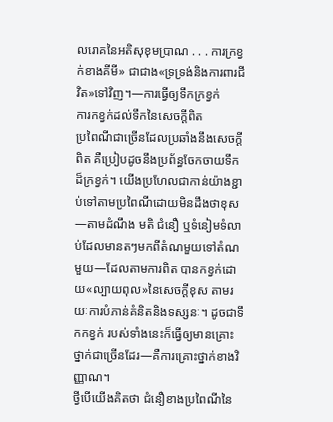លរោគនៃអតិសុខុមប្រាណ . . . ការក្រខ្វក់ខាងគីមី» ជាជាង«ទ្រទ្រង់និងការពារជីវិត»ទៅវិញ។—ការធ្វើឲ្យទឹកក្រខ្វក់
ការកខ្វក់ដល់ទឹកនៃសេចក្ដីពិត
ប្រពៃណីជាច្រើនដែលប្រឆាំងនឹងសេចក្ដីពិត គឺប្រៀបដូចនឹងប្រព័ន្ធចែកចាយទឹកដ៏ក្រខ្វក់។ យើងប្រហែលជាកាន់យ៉ាងខ្ជាប់ទៅតាមប្រពៃណីដោយមិនដឹងថាខុស—តាមដំណឹង មតិ ជំនឿ ឬទំនៀមទំលាប់ដែលមានតៗមកពីតំណមួយទៅតំណមួយ—ដែលតាមការពិត បានកខ្វក់ដោយ«ល្បាយពុល»នៃសេចក្ដីខុស តាមរយៈការបំភាន់គំនិតនិងទស្សនៈ។ ដូចជាទឹកកខ្វក់ របស់ទាំងនេះក៏ធ្វើឲ្យមានគ្រោះថ្នាក់ជាច្រើនដែរ—គឺការគ្រោះថ្នាក់ខាងវិញ្ញាណ។
ថ្វីបើយើងគិតថា ជំនឿខាងប្រពៃណីនៃ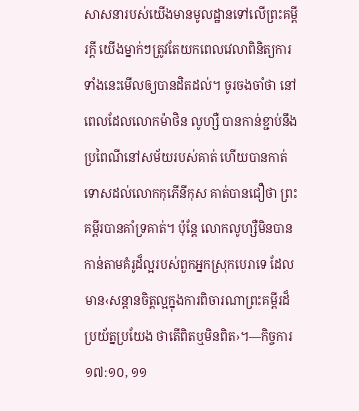សាសនារបស់យើងមានមូលដ្ឋានទៅលើព្រះគម្ពីរក្ដី យើងម្នាក់ៗត្រូវតែយកពេលវេលាពិនិត្យការទាំងនេះមើលឲ្យបានដិតដល់។ ចូរចងចាំថា នៅពេលដែលលោកម៉ាថិន លូហ្សឺ បានកាន់ខ្ជាប់នឹងប្រពៃណីនៅសម័យរបស់គាត់ ហើយបានកាត់ទោសដល់លោកកុភើនីកុស គាត់បានជឿថា ព្រះគម្ពីរបានគាំទ្រគាត់។ ប៉ុន្តែ លោកលូហ្សឺមិនបានកាន់តាមគំរូដ៏ល្អរបស់ពួកអ្នកស្រុកបេរាទេ ដែលមាន‹សន្ដានចិត្តល្អក្នុងការពិចារណាព្រះគម្ពីរដ៏ប្រយ័ត្នប្រយែង ថាតើពិតឬមិនពិត›។—កិច្ចការ ១៧:១០, ១១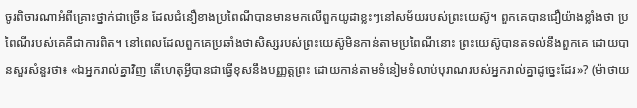ចូរពិចារណាអំពីគ្រោះថ្នាក់ជាច្រើន ដែលជំនឿខាងប្រពៃណីបានមានមកលើពួកយូដាខ្លះៗនៅសម័យរបស់ព្រះយេស៊ូ។ ពួកគេបានជឿយ៉ាងខ្លាំងថា ប្រពៃណីរបស់គេគឺជាការពិត។ នៅពេលដែលពួកគេប្រឆាំងថាសិស្សរបស់ព្រះយេស៊ូមិនកាន់តាមប្រពៃណីនោះ ព្រះយេស៊ូបានតទល់នឹងពួកគេ ដោយបានសួរសំនួរថា៖ «ឯអ្នករាល់គ្នាវិញ តើហេតុអ្វីបានជាធ្វើខុសនឹងបញ្ញត្តព្រះ ដោយកាន់តាមទំនៀមទំលាប់បុរាណរបស់អ្នករាល់គ្នាដូច្នេះដែរ»? (ម៉ាថាយ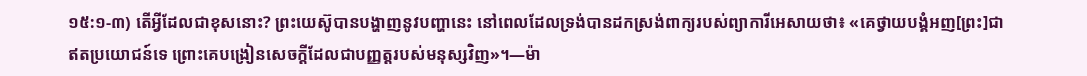១៥:១-៣) តើអ្វីដែលជាខុសនោះ? ព្រះយេស៊ូបានបង្ហាញនូវបញ្ហានេះ នៅពេលដែលទ្រង់បានដកស្រង់ពាក្យរបស់ព្យាការីអេសាយថា៖ «គេថ្វាយបង្គំអញ[ព្រះ]ជាឥតប្រយោជន៍ទេ ព្រោះគេបង្រៀនសេចក្ដីដែលជាបញ្ញត្តរបស់មនុស្សវិញ»។—ម៉ា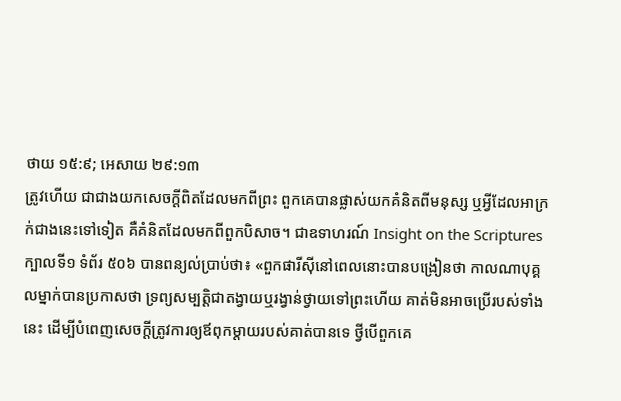ថាយ ១៥:៩; អេសាយ ២៩:១៣
ត្រូវហើយ ជាជាងយកសេចក្ដីពិតដែលមកពីព្រះ ពួកគេបានផ្លាស់យកគំនិតពីមនុស្ស ឬអ្វីដែលអាក្រក់ជាងនេះទៅទៀត គឺគំនិតដែលមកពីពួកបិសាច។ ជាឧទាហរណ៍ Insight on the Scriptures ក្បាលទី១ ទំព័រ ៥០៦ បានពន្យល់ប្រាប់ថា៖ «ពួកផារីស៊ីនៅពេលនោះបានបង្រៀនថា កាលណាបុគ្គលម្នាក់បានប្រកាសថា ទ្រព្យសម្បត្ដិជាតង្វាយឬរង្វាន់ថ្វាយទៅព្រះហើយ គាត់មិនអាចប្រើរបស់ទាំងនេះ ដើម្បីបំពេញសេចក្ដីត្រូវការឲ្យឪពុកម្ដាយរបស់គាត់បានទេ ថ្វីបើពួកគេ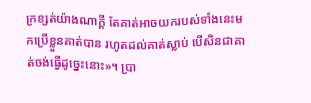ក្រខ្សត់យ៉ាងណាក្ដី តែគាត់អាចយករបស់ទាំងនេះមកប្រើខ្លួនគាត់បាន រហូតដល់គាត់ស្លាប់ បើសិនជាគាត់ចង់ធ្វើដូច្នេះនោះ»។ ប្រា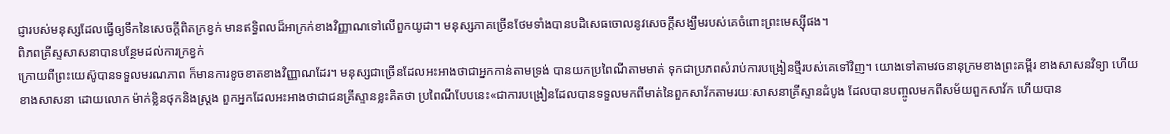ជ្ញារបស់មនុស្សដែលធ្វើឲ្យទឹកនៃសេចក្ដីពិតក្រខ្វក់ មានឥទ្ធិពលដ៏អាក្រក់ខាងវិញ្ញាណទៅលើពួកយូដា។ មនុស្សភាគច្រើនថែមទាំងបានបដិសេធចោលនូវសេចក្ដីសង្ឃឹមរបស់គេចំពោះព្រះមេស្ស៊ីផង។
ពិភពគ្រីស្ទសាសនាបានបន្ថែមដល់ការក្រខ្វក់
ក្រោយពីព្រះយេស៊ូបានទទួលមរណភាព ក៏មានការខូចខាតខាងវិញ្ញាណដែរ។ មនុស្សជាច្រើនដែលអះអាងថាជាអ្នកកាន់តាមទ្រង់ បានយកប្រពៃណីតាមមាត់ ទុកជាប្រភពសំរាប់ការបង្រៀនថ្មីរបស់គេទៅវិញ។ យោងទៅតាមវចនានុក្រមខាងព្រះគម្ពីរ ខាងសាសនវិទ្យា ហើយខាងសាសនា ដោយលោក ម៉ាក់ខ្លិនថុកនិងស្ត្រង ពួកអ្នកដែលអះអាងថាជាជនគ្រីស្ទានខ្លះគិតថា ប្រពៃណីបែបនេះ«ជាការបង្រៀនដែលបានទទួលមកពីមាត់នៃពួកសាវ័កតាមរយៈសាសនាគ្រីស្ទានដំបូង ដែលបានបញ្ចូលមកពីសម័យពួកសាវ័ក ហើយបាន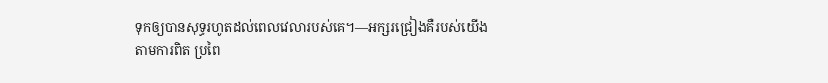ទុកឲ្យបានសុទ្ធរហូតដល់ពេលវេលារបស់គេ។—អក្សរជ្រៀងគឺរបស់យើង
តាមការពិត ប្រពៃ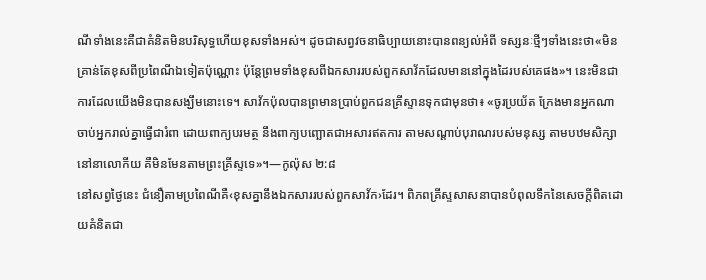ណីទាំងនេះគឺជាគំនិតមិនបរិសុទ្ធហើយខុសទាំងអស់។ ដូចជាសព្វវចនាធិប្បាយនោះបានពន្យល់អំពី ទស្សនៈថ្មីៗទាំងនេះថា«មិនគ្រាន់តែខុសពីប្រពៃណីឯទៀតប៉ុណ្ណោះ ប៉ុន្តែព្រមទាំងខុសពីឯកសាររបស់ពួកសាវ័កដែលមាននៅក្នុងដៃរបស់គេផង»។ នេះមិនជាការដែលយើងមិនបានសង្ឃឹមនោះទេ។ សាវ័កប៉ុលបានព្រមានប្រាប់ពួកជនគ្រីស្ទានទុកជាមុនថា៖ «ចូរប្រយ័ត ក្រែងមានអ្នកណាចាប់អ្នករាល់គ្នាធ្វើជារំពា ដោយពាក្យបរមត្ថ នឹងពាក្យបញ្ឆោតជាអសារឥតការ តាមសណ្ដាប់បុរាណរបស់មនុស្ស តាមបឋមសិក្សានៅនាលោកីយ គឺមិនមែនតាមព្រះគ្រីស្ទទេ»។—កូល៉ុស ២:៨
នៅសព្វថ្ងៃនេះ ជំនឿតាមប្រពៃណីគឺ‹ខុសគ្នានឹងឯកសាររបស់ពួកសាវ័ក›ដែរ។ ពិភពគ្រីស្ទសាសនាបានបំពុលទឹកនៃសេចក្ដីពិតដោយគំនិតជា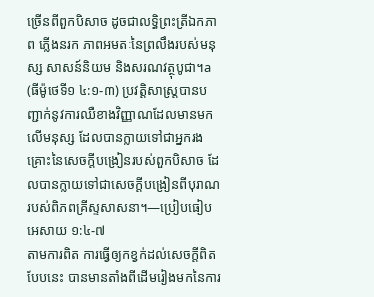ច្រើនពីពួកបិសាច ដូចជាលទ្ធិព្រះត្រីឯកភាព ភ្លើងនរក ភាពអមតៈនៃព្រលឹងរបស់មនុស្ស សាសន៍និយម និងសរណវត្ថុបូជា។a (ធីម៉ូថេទី១ ៤:១-៣) ប្រវត្ដិសាស្ត្របានបញ្ជាក់នូវការឈឺខាងវិញ្ញាណដែលមានមកលើមនុស្ស ដែលបានក្លាយទៅជាអ្នករងគ្រោះនៃសេចក្ដីបង្រៀនរបស់ពួកបិសាច ដែលបានក្លាយទៅជាសេចក្ដីបង្រៀនពីបុរាណរបស់ពិភពគ្រីស្ទសាសនា។—ប្រៀបធៀប អេសាយ ១:៤-៧
តាមការពិត ការធ្វើឲ្យកខ្វក់ដល់សេចក្ដីពិតបែបនេះ បានមានតាំងពីដើមរៀងមកនៃការ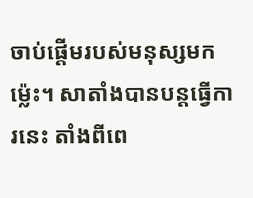ចាប់ផ្ដើមរបស់មនុស្សមកម្ល៉េះ។ សាតាំងបានបន្តធ្វើការនេះ តាំងពីពេ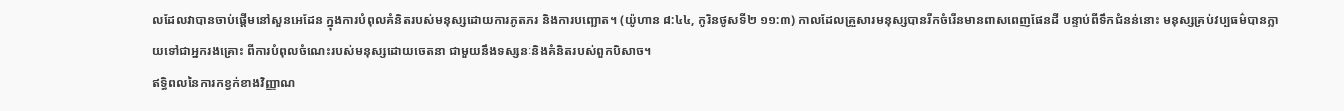លដែលវាបានចាប់ផ្ដើមនៅសួនអេដែន ក្នុងការបំពុលគំនិតរបស់មនុស្សដោយការភូតភរ និងការបញ្ឆោត។ (យ៉ូហាន ៨:៤៤, កូរិនថូសទី២ ១១:៣) កាលដែលគ្រួសារមនុស្សបានរីកចំរើនមានពាសពេញផែនដី បន្ទាប់ពីទឹកជំនន់នោះ មនុស្សគ្រប់វប្បធម៌បានក្លាយទៅជាអ្នករងគ្រោះ ពីការបំពុលចំណេះរបស់មនុស្សដោយចេតនា ជាមួយនឹងទស្សនៈនិងគំនិតរបស់ពួកបិសាច។
ឥទ្ធិពលនៃការកខ្វក់ខាងវិញ្ញាណ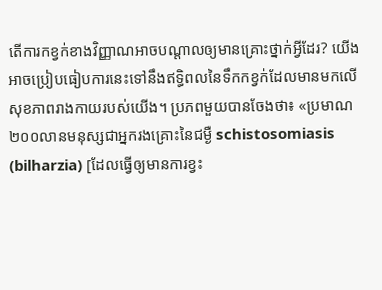តើការកខ្វក់ខាងវិញ្ញាណអាចបណ្ដាលឲ្យមានគ្រោះថ្នាក់អ្វីដែរ? យើងអាចប្រៀបធៀបការនេះទៅនឹងឥទ្ធិពលនៃទឹកកខ្វក់ដែលមានមកលើសុខភាពរាងកាយរបស់យើង។ ប្រភពមួយបានចែងថា៖ «ប្រមាណ២០០លានមនុស្សជាអ្នករងគ្រោះនៃជម្ងឺ schistosomiasis (bilharzia) [ដែលធ្វើឲ្យមានការខ្វះ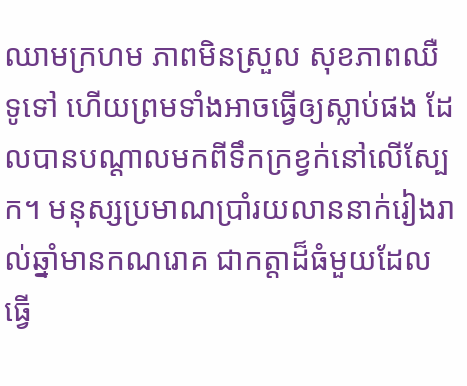ឈាមក្រហម ភាពមិនស្រួល សុខភាពឈឺទូទៅ ហើយព្រមទាំងអាចធ្វើឲ្យស្លាប់ផង ដែលបានបណ្ដាលមកពីទឹកក្រខ្វក់នៅលើស្បែក។ មនុស្សប្រមាណប្រាំរយលាននាក់រៀងរាល់ឆ្នាំមានកណរោគ ជាកត្ដាដ៏ធំមួយដែលធ្វើ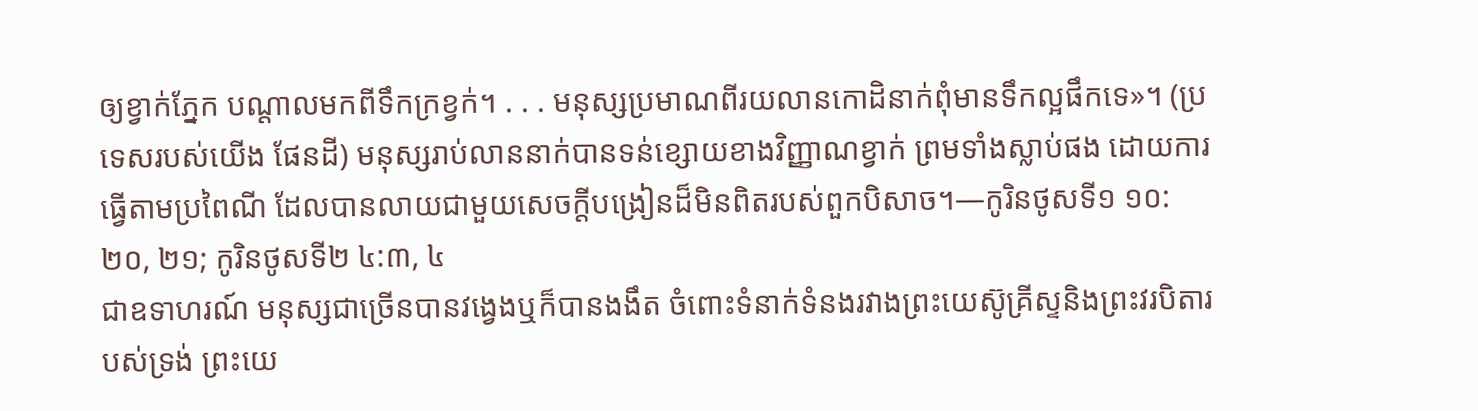ឲ្យខ្វាក់ភ្នែក បណ្ដាលមកពីទឹកក្រខ្វក់។ . . . មនុស្សប្រមាណពីរយលានកោដិនាក់ពុំមានទឹកល្អផឹកទេ»។ (ប្រទេសរបស់យើង ផែនដី) មនុស្សរាប់លាននាក់បានទន់ខ្សោយខាងវិញ្ញាណខ្វាក់ ព្រមទាំងស្លាប់ផង ដោយការធ្វើតាមប្រពៃណី ដែលបានលាយជាមួយសេចក្ដីបង្រៀនដ៏មិនពិតរបស់ពួកបិសាច។—កូរិនថូសទី១ ១០:២០, ២១; កូរិនថូសទី២ ៤:៣, ៤
ជាឧទាហរណ៍ មនុស្សជាច្រើនបានវង្វេងឬក៏បានងងឹត ចំពោះទំនាក់ទំនងរវាងព្រះយេស៊ូគ្រីស្ទនិងព្រះវរបិតារបស់ទ្រង់ ព្រះយេ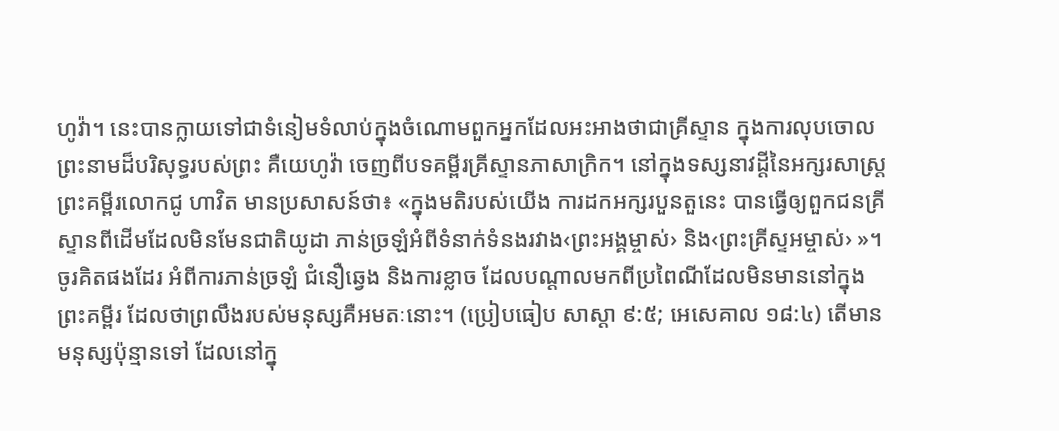ហូវ៉ា។ នេះបានក្លាយទៅជាទំនៀមទំលាប់ក្នុងចំណោមពួកអ្នកដែលអះអាងថាជាគ្រីស្ទាន ក្នុងការលុបចោលព្រះនាមដ៏បរិសុទ្ធរបស់ព្រះ គឺយេហូវ៉ា ចេញពីបទគម្ពីរគ្រីស្ទានភាសាក្រិក។ នៅក្នុងទស្សនាវដ្ដីនៃអក្សរសាស្ត្រព្រះគម្ពីរលោកជូ ហាវិត មានប្រសាសន៍ថា៖ «ក្នុងមតិរបស់យើង ការដកអក្សរបួនតួនេះ បានធ្វើឲ្យពួកជនគ្រីស្ទានពីដើមដែលមិនមែនជាតិយូដា ភាន់ច្រឡំអំពីទំនាក់ទំនងរវាង‹ព្រះអង្គម្ចាស់› និង‹ព្រះគ្រីស្ទអម្ចាស់› »។
ចូរគិតផងដែរ អំពីការភាន់ច្រឡំ ជំនឿឆ្វេង និងការខ្លាច ដែលបណ្ដាលមកពីប្រពៃណីដែលមិនមាននៅក្នុងព្រះគម្ពីរ ដែលថាព្រលឹងរបស់មនុស្សគឺអមតៈនោះ។ (ប្រៀបធៀប សាស្ដា ៩:៥; អេសេគាល ១៨:៤) តើមានមនុស្សប៉ុន្មានទៅ ដែលនៅក្នុ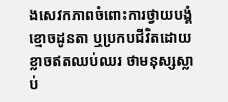ងសេវកភាពចំពោះការថ្វាយបង្គំខ្មោចដូនតា ឬប្រកបជីវិតដោយខ្លាចឥតឈប់ឈរ ថាមនុស្សស្លាប់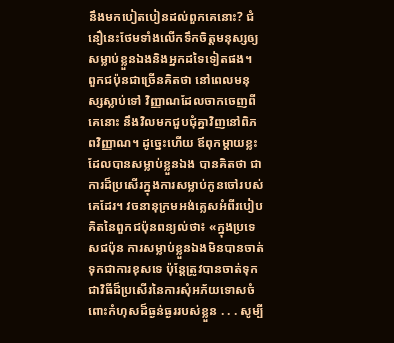នឹងមកបៀតបៀនដល់ពួកគេនោះ? ជំនឿនេះថែមទាំងលើកទឹកចិត្តមនុស្សឲ្យសម្លាប់ខ្លួនឯងនិងអ្នកដទៃទៀតផង។
ពួកជប៉ុនជាច្រើនគិតថា នៅពេលមនុស្សស្លាប់ទៅ វិញ្ញាណដែលចាកចេញពីគេនោះ នឹងវិលមកជួបជុំគ្នាវិញនៅពិភពវិញ្ញាណ។ ដូច្នេះហើយ ឪពុកម្ដាយខ្លះដែលបានសម្លាប់ខ្លួនឯង បានគិតថា ជាការដ៏ប្រសើរក្នុងការសម្លាប់កូនចៅរបស់គេដែរ។ វចនានុក្រមអង់គ្លេសអំពីរបៀបគិតនៃពួកជប៉ុនពន្យល់ថា៖ «ក្នុងប្រទេសជប៉ុន ការសម្លាប់ខ្លួនឯងមិនបានចាត់ទុកជាការខុសទេ ប៉ុន្តែត្រូវបានចាត់ទុក ជាវិធីដ៏ប្រសើរនៃការសុំអភ័យទោសចំពោះកំហុសដ៏ធ្ងន់ធ្ងររបស់ខ្លួន . . . សូម្បី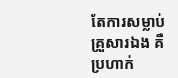តែការសម្លាប់គ្រួសារឯង គឺប្រហាក់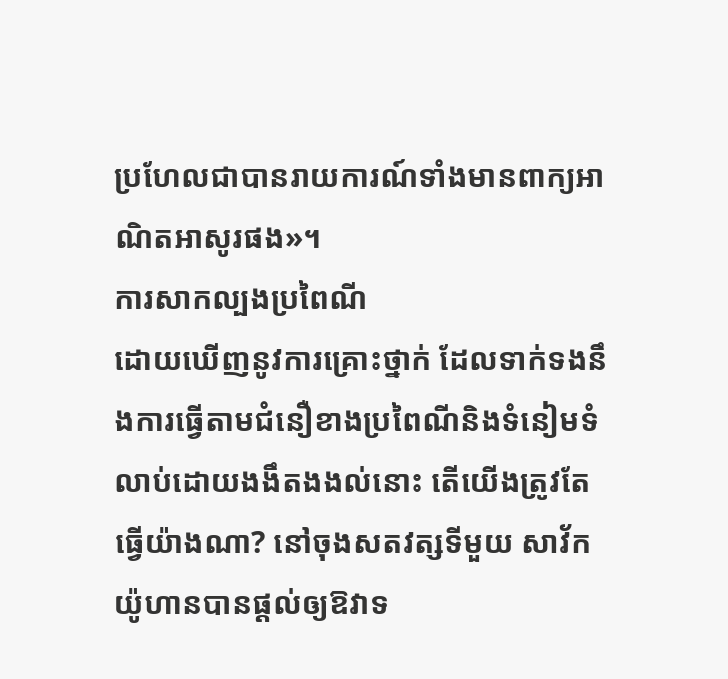ប្រហែលជាបានរាយការណ៍ទាំងមានពាក្យអាណិតអាសូរផង»។
ការសាកល្បងប្រពៃណី
ដោយឃើញនូវការគ្រោះថ្នាក់ ដែលទាក់ទងនឹងការធ្វើតាមជំនឿខាងប្រពៃណីនិងទំនៀមទំលាប់ដោយងងឹតងងល់នោះ តើយើងត្រូវតែធ្វើយ៉ាងណា? នៅចុងសតវត្សទីមួយ សាវ័កយ៉ូហានបានផ្ដល់ឲ្យឱវាទ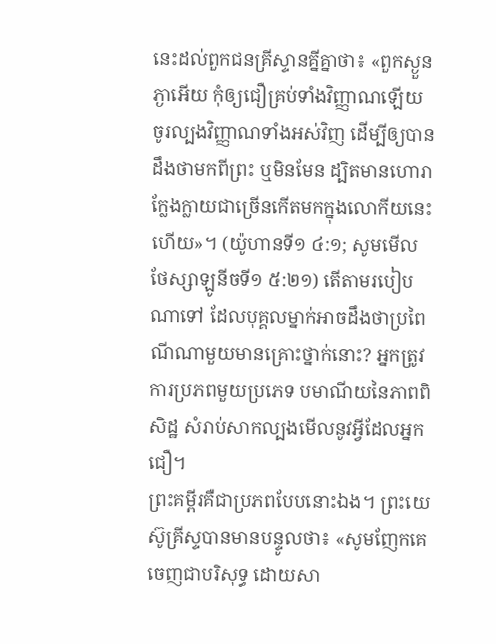នេះដល់ពួកជនគ្រីស្ទានគ្នីគ្នាថា៖ «ពួកស្ងួនភ្ងាអើយ កុំឲ្យជឿគ្រប់ទាំងវិញ្ញាណឡើយ ចូរល្បងវិញ្ញាណទាំងអស់វិញ ដើម្បីឲ្យបានដឹងថាមកពីព្រះ ឬមិនមែន ដ្បិតមានហោរាក្លែងក្លាយជាច្រើនកើតមកក្នុងលោកីយនេះហើយ»។ (យ៉ូហានទី១ ៤:១; សូមមើល ថែស្សាឡូនីចទី១ ៥:២១) តើតាមរបៀបណាទៅ ដែលបុគ្គលម្នាក់អាចដឹងថាប្រពៃណីណាមួយមានគ្រោះថ្នាក់នោះ? អ្នកត្រូវការប្រភពមួយប្រភេទ បមាណីយនៃភាពពិសិដ្ឋ សំរាប់សាកល្បងមើលនូវអ្វីដែលអ្នកជឿ។
ព្រះគម្ពីរគឺជាប្រភពបែបនោះឯង។ ព្រះយេស៊ូគ្រីស្ទបានមានបន្ទូលថា៖ «សូមញែកគេចេញជាបរិសុទ្ធ ដោយសា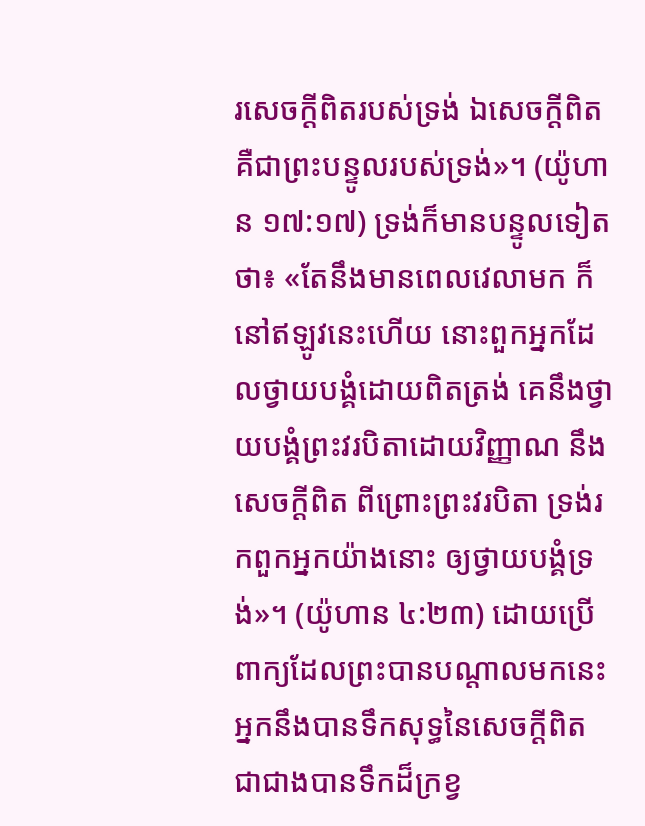រសេចក្ដីពិតរបស់ទ្រង់ ឯសេចក្ដីពិត គឺជាព្រះបន្ទូលរបស់ទ្រង់»។ (យ៉ូហាន ១៧:១៧) ទ្រង់ក៏មានបន្ទូលទៀតថា៖ «តែនឹងមានពេលវេលាមក ក៏នៅឥឡូវនេះហើយ នោះពួកអ្នកដែលថ្វាយបង្គំដោយពិតត្រង់ គេនឹងថ្វាយបង្គំព្រះវរបិតាដោយវិញ្ញាណ នឹងសេចក្ដីពិត ពីព្រោះព្រះវរបិតា ទ្រង់រកពួកអ្នកយ៉ាងនោះ ឲ្យថ្វាយបង្គំទ្រង់»។ (យ៉ូហាន ៤:២៣) ដោយប្រើពាក្យដែលព្រះបានបណ្ដាលមកនេះ អ្នកនឹងបានទឹកសុទ្ធនៃសេចក្ដីពិត ជាជាងបានទឹកដ៏ក្រខ្វ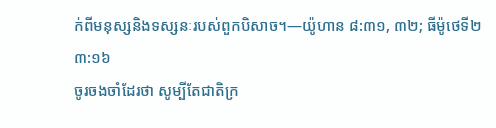ក់ពីមនុស្សនិងទស្សនៈរបស់ពួកបិសាច។—យ៉ូហាន ៨:៣១, ៣២; ធីម៉ូថេទី២ ៣:១៦
ចូរចងចាំដែរថា សូម្បីតែជាតិក្រ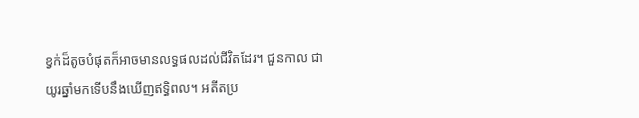ខ្វក់ដ៏តូចបំផុតក៏អាចមានលទ្ធផលដល់ជីវិតដែរ។ ជួនកាល ជាយូរឆ្នាំមកទើបនឹងឃើញឥទ្ធិពល។ អតីតប្រ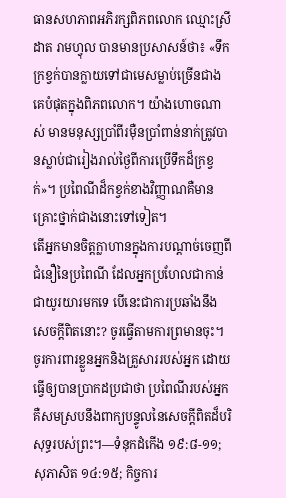ធានសហភាពអភិរក្សពិភពលោក ឈ្មោះស្រីដាត រាមហ្វុល បានមានប្រសាសន៍ថា៖ «ទឹកក្រខ្វក់បានក្លាយទៅជាមេសម្លាប់ច្រើនជាងគេបំផុតក្នុងពិភពលោក។ យ៉ាងហោចណាស់ មានមនុស្សប្រាំពីរម៉ឺនប្រាំពាន់នាក់ត្រូវបានស្លាប់ជារៀងរាល់ថ្ងៃពីការប្រើទឹកដ៏ក្រខ្វក់»។ ប្រពៃណីដ៏កខ្វក់ខាងវិញ្ញាណគឺមានគ្រោះថ្នាក់ជាងនោះទៅទៀត។
តើអ្នកមានចិត្តក្លាហានក្នុងការបណ្ដាច់ចេញពីជំនឿនៃប្រពៃណី ដែលអ្នកប្រហែលជាកាន់ជាយូរយារមកទេ បើនេះជាការប្រឆាំងនឹងសេចក្ដីពិតនោះ? ចូរធ្វើតាមការព្រមានចុះ។ ចូរការពារខ្លួនអ្នកនិងគ្រួសាររបស់អ្នក ដោយធ្វើឲ្យបានប្រាកដប្រជាថា ប្រពៃណីរបស់អ្នក គឺសមស្របនឹងពាក្យបន្ទូលនៃសេចក្ដីពិតដ៏បរិសុទ្ធរបស់ព្រះ។—ទំនុកដំកើង ១៩:៨-១១; សុភាសិត ១៤:១៥; កិច្ចការ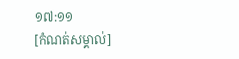១៧:១១
[កំណត់សម្គាល់]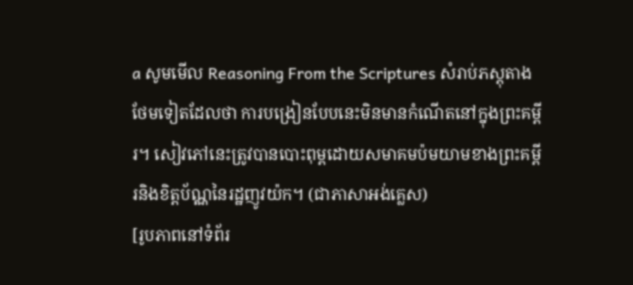a សូមមើល Reasoning From the Scriptures សំរាប់ភស្តុតាងថែមទៀតដែលថា ការបង្រៀនបែបនេះមិនមានកំណើតនៅក្នុងព្រះគម្ពីរ។ សៀវភៅនេះត្រូវបានបោះពុម្ពដោយសមាគមប៉មយាមខាងព្រះគម្ពីរនិងខិត្តប័ណ្ណនៃរដ្ឋញូវយ៉ក។ (ជាភាសាអង់គ្លេស)
[រូបភាពនៅទំព័រ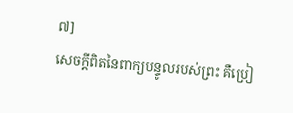៧]
សេចក្ដីពិតនៃពាក្យបន្ទូលរបស់ព្រះ គឺប្រៀ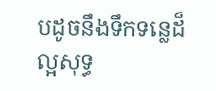បដូចនឹងទឹកទន្លេដ៏ល្អសុទ្ធ